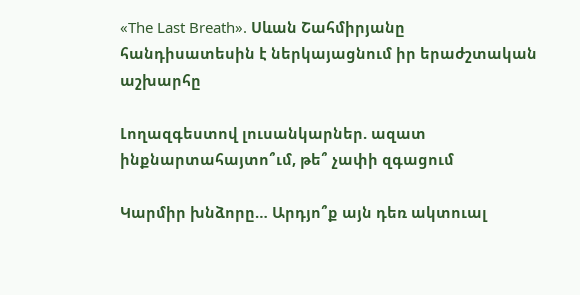«The Last Breath». Սևան Շահմիրյանը հանդիսատեսին է ներկայացնում իր երաժշտական աշխարհը

Լողազգեստով լուսանկարներ. ազատ ինքնարտահայտո՞ւմ, թե՞ չափի զգացում

Կարմիր խնձորը… Արդյո՞ք այն դեռ ակտուալ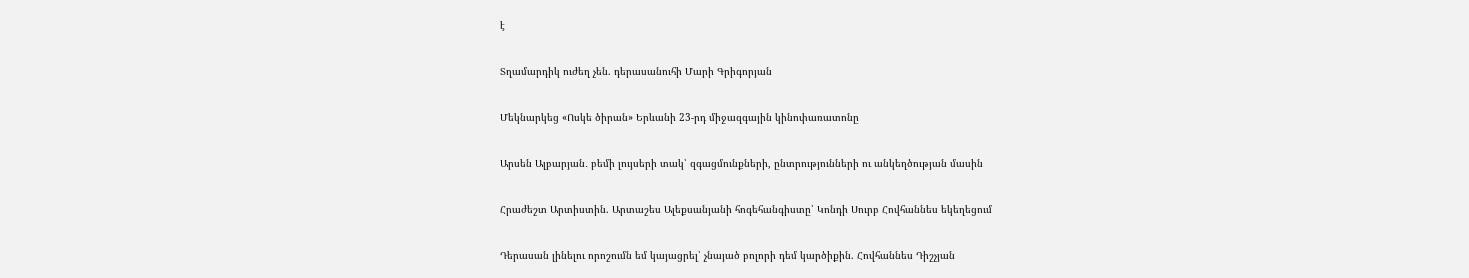է

Տղամարդիկ ուժեղ չեն. դերասանուհի Մարի Գրիգորյան

Մեկնարկեց «Ոսկե ծիրան» Երևանի 23-րդ միջազգային կինոփառատոնը

Արսեն Ալբարյան․ բեմի լույսերի տակ՝ զգացմունքների, ընտրությունների ու անկեղծության մասին

Հրաժեշտ Արտիստին. Արտաշես Ալեքսանյանի հոգեհանգիստը՝ Կոնդի Սուրբ Հովհաննես եկեղեցում

Դերասան լինելու որոշումն եմ կայացրել՝ չնայած բոլորի դեմ կարծիքին. Հովհաննես Դիշչյան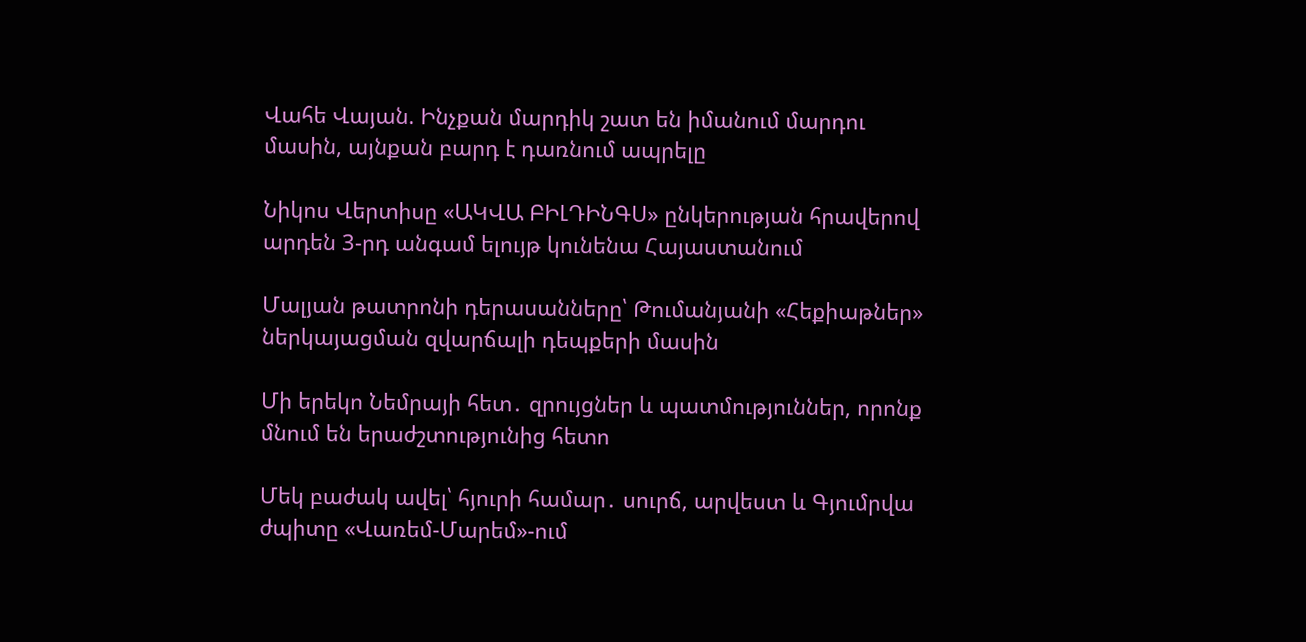Վահե Վայան. Ինչքան մարդիկ շատ են իմանում մարդու մասին, այնքան բարդ է դառնում ապրելը

Նիկոս Վերտիսը «ԱԿՎԱ ԲԻԼԴԻՆԳՍ» ընկերության հրավերով արդեն 3-րդ անգամ ելույթ կունենա Հայաստանում

Մալյան թատրոնի դերասանները՝ Թումանյանի «Հեքիաթներ» ներկայացման զվարճալի դեպքերի մասին

Մի երեկո Նեմրայի հետ․ զրույցներ և պատմություններ, որոնք մնում են երաժշտությունից հետո

Մեկ բաժակ ավել՝ հյուրի համար․ սուրճ, արվեստ և Գյումրվա ժպիտը «Վառեմ-Մարեմ»-ում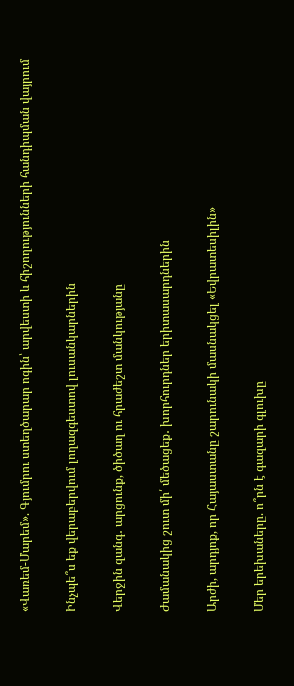«Վառեմ-Մարեմ». Գյումրու ստեղծարար ոգին՝ արվեստի և հիշողությունների հանդիպման վայրում

Ինչպե՞ս եք վերաբերվում լողազգեստով լուսանկարներին

Վերջին զանգ․ արցունք, ծիծաղ ու հրաժեշտ մանկությանը

Ժամանակից շուտ մի՛ մեծացեք․ խորհուրդներ երիտասարդներին

Արժի, արդյոք, որ Հայաստանը շարունակի մասնակցել «Եվրատեսիլին»

Մեր երեխաները. ո՞րն է գազարի գլուխը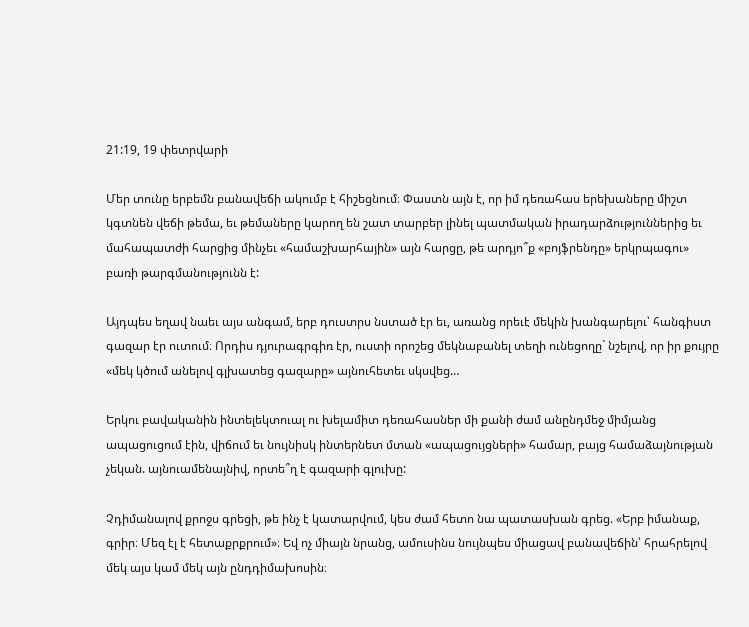21:19, 19 փետրվարի

Մեր տունը երբեմն բանավեճի ակումբ է հիշեցնում։ Փաստն այն է, որ իմ դեռահաս երեխաները միշտ կգտնեն վեճի թեմա, եւ թեմաները կարող են շատ տարբեր լինել պատմական իրադարձություններից եւ մահապատժի հարցից մինչեւ «համաշխարհային» այն հարցը, թե արդյո՞ք «բոյֆրենդը» երկրպագու» բառի թարգմանությունն է:

Այդպես եղավ նաեւ այս անգամ, երբ դուստրս նստած էր եւ, առանց որեւէ մեկին խանգարելու՝ հանգիստ գազար էր ուտում։ Որդիս դյուրագրգիռ էր, ուստի որոշեց մեկնաբանել տեղի ունեցողը` նշելով, որ իր քույրը «մեկ կծում անելով գլխատեց գազարը» այնուհետեւ սկսվեց…

Երկու բավականին ինտելեկտուալ ու խելամիտ դեռահասներ մի քանի ժամ անընդմեջ միմյանց ապացուցում էին, վիճում եւ նույնիսկ ինտերնետ մտան «ապացույցների» համար, բայց համաձայնության չեկան. այնուամենայնիվ, որտե՞ղ է գազարի գլուխը:

Չդիմանալով քրոջս գրեցի, թե ինչ է կատարվում, կես ժամ հետո նա պատասխան գրեց. «Երբ իմանաք, գրիր։ Մեզ էլ է հետաքրքրում»։ Եվ ոչ միայն նրանց, ամուսինս նույնպես միացավ բանավեճին՝ հրահրելով մեկ այս կամ մեկ այն ընդդիմախոսին։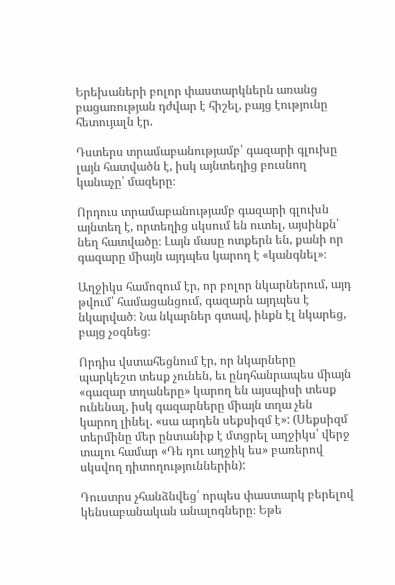Երեխաների բոլոր փաստարկներն առանց բացառության դժվար է հիշել, բայց էությունը հետույալն էր.

Դստերս տրամաբանությամբ՝ գազարի գլուխը լայն հատվածն է, իսկ այնտեղից բուսնող կանաչը՝ մազերը։

Որդուս տրամաբանությամբ գազարի գլուխն այնտեղ է, որտեղից սկսում են ուտել, այսինքն՝ նեղ հատվածը։ Լայն մասը ոտքերն են, քանի որ գազարը միայն այդպես կարող է «կանգնել»։

Աղջիկս համոզում էր, որ բոլոր նկարներում, այդ թվում՝ համացանցում, գազարն այդպես է նկարված։ Նա նկարներ գտավ, ինքն էլ նկարեց, բայց չօգնեց։

Որդիս վստահեցնում էր, որ նկարները պարկեշտ տեսք չունեն, եւ ընդհանրապես միայն «գազար տղաները» կարող են այսպիսի տեսք ունենալ, իսկ գազարները միայն տղա չեն կարող լինել. «սա արդեն սեքսիզմ է»: (Սեքսիզմ տերմինը մեր ընտանիք է մտցրել աղջիկս՝ վերջ տալու համար «Դե դու աղջիկ ես» բառերով սկսվող դիտողություններին):

Դուստրս չհանձնվեց՝ որպես փաստարկ բերելով կենսաբանական անալոգները։ Եթե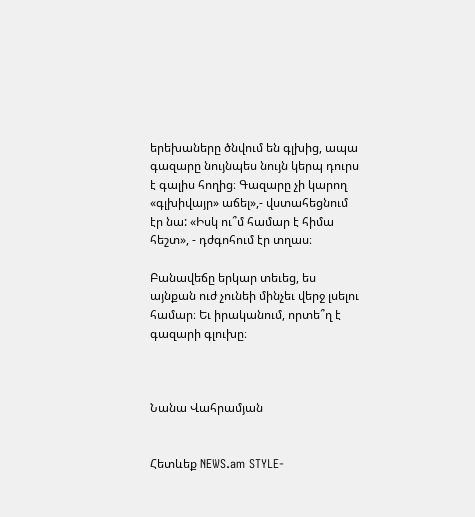երեխաները ծնվում են գլխից, ապա գազարը նույնպես նույն կերպ դուրս է գալիս հողից։ Գազարը չի կարող «գլխիվայր» աճել»,- վստահեցնում էր նա: «Իսկ ու՞մ համար է հիմա հեշտ», - դժգոհում էր տղաս։

Բանավեճը երկար տեւեց, ես այնքան ուժ չունեի մինչեւ վերջ լսելու համար։ Եւ իրականում, որտե՞ղ է գազարի գլուխը։



Նանա Վահրամյան


Հետևեք NEWS.am STYLE-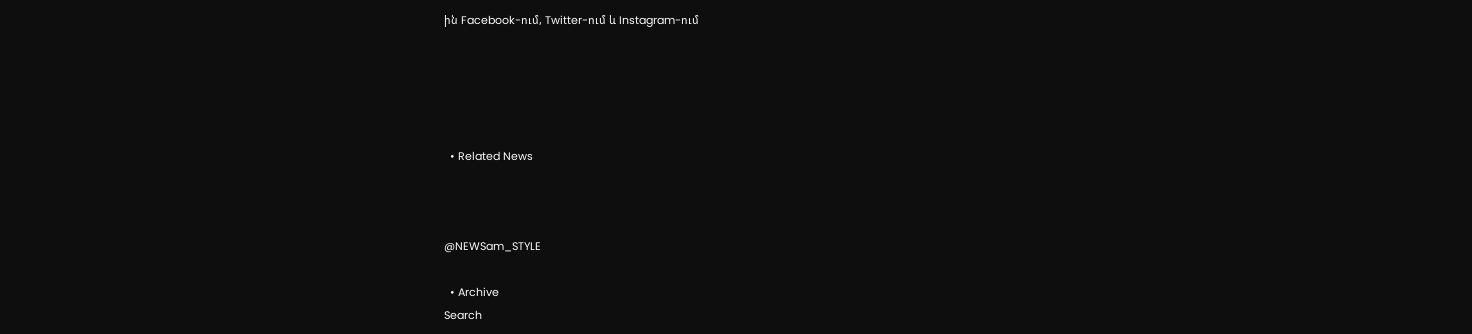ին Facebook-ում, Twitter-ում և Instagram-ում





  • Related News



@NEWSam_STYLE

  • Archive
Search